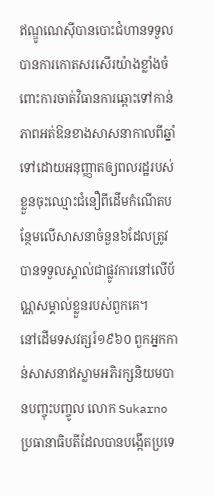ឥណ្ឌូណេស៊ីបានបោះជំហានទទួលបានការកោតសរសើរយ៉ាងខ្លាំងចំពោះការចាត់វិធានការឆ្ពោះទៅកាន់ភាពអត់ឱនខាងសាសនាកាលពីឆ្នាំទៅដោយអនុញ្ញាតឲ្យពលរដ្ឋរបស់ខ្លួនចុះឈ្មោះជំនឿពីដើមកំណើតបន្ថែមលើសាសនាចំនួន៦ដែលត្រូវបានទទួលស្គាល់ជាផ្លូវការនៅលើប័ណ្ណសម្គាល់ខ្លួនរបស់ពួកគេ។
នៅដើមទសវត្សរ៍១៩៦០ ពួកអ្នកកាន់សាសនាឥស្លាមអភិរក្សនិយមបានបញ្ចុះបញ្ចូល លោក Sukarno ប្រធានាធិបតីដែលបានបង្កើតប្រទេ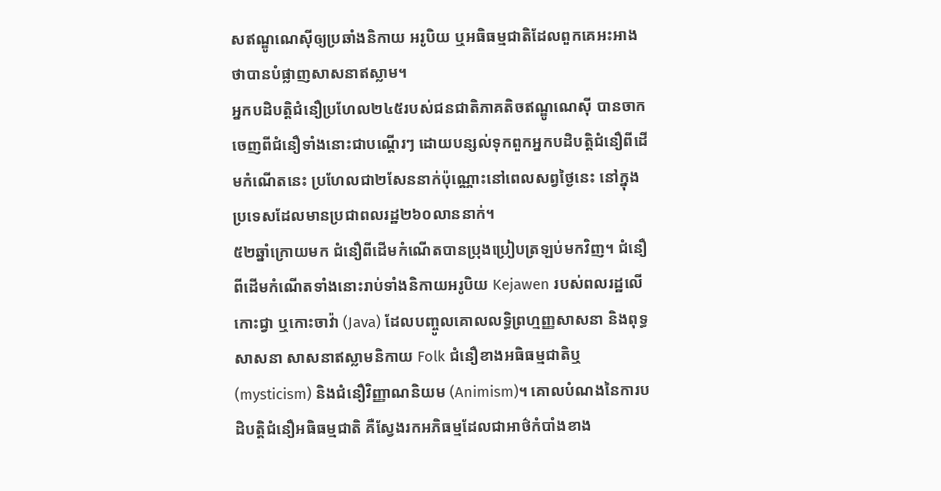សឥណ្ឌូណេស៊ីឲ្យប្រឆាំងនិកាយ អរូបិយ ឬអធិធម្មជាតិដែលពួកគេអះអាងថាបានបំផ្លាញសាសនាឥស្លាម។
អ្នកបដិបត្តិជំនឿប្រហែល២៤៥របស់ជនជាតិភាគតិចឥណ្ឌូណេស៊ី បានចាកចេញពីជំនឿទាំងនោះជាបណ្តើរៗ ដោយបន្សល់ទុកពួកអ្នកបដិបត្តិជំនឿពីដើមកំណើតនេះ ប្រហែលជា២សែននាក់ប៉ុណ្ណោះនៅពេលសព្វថ្ងៃនេះ នៅក្នុងប្រទេសដែលមានប្រជាពលរដ្ឋ២៦០លាននាក់។
៥២ឆ្នាំក្រោយមក ជំនឿពីដើមកំណើតបានប្រុងប្រៀបត្រឡប់មកវិញ។ ជំនឿពីដើមកំណើតទាំងនោះរាប់ទាំងនិកាយអរូបិយ Kejawen របស់ពលរដ្ឋលើកោះជ្វា ឬកោះចាវ៉ា (Java) ដែលបញ្ចូលគោលលទ្ធិព្រហ្មញ្ញសាសនា និងពុទ្ធសាសនា សាសនាឥស្លាមនិកាយ Folk ជំនឿខាងអធិធម្មជាតិឬ (mysticism) និងជំនឿវិញ្ញាណនិយម (Animism)។ គោលបំណងនៃការបដិបត្តិជំនឿអធិធម្មជាតិ គឺស្វែងរកអភិធម្មដែលជាអាថ៌កំបាំងខាង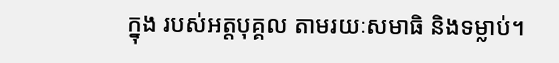ក្នុង របស់អត្តបុគ្គល តាមរយៈសមាធិ និងទម្លាប់។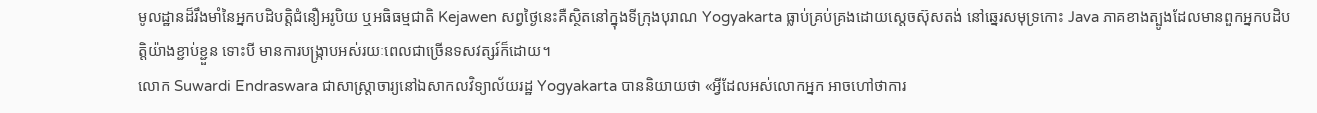មូលដ្ឋានដ៏រឹងមាំនៃអ្នកបដិបត្តិជំនឿអរូបិយ ឬអធិធម្មជាតិ Kejawen សព្វថ្ងៃនេះគឺស្ថិតនៅក្នុងទីក្រុងបុរាណ Yogyakarta ធ្លាប់គ្រប់គ្រងដោយស្តេចស៊ុសតង់ នៅឆ្នេរសមុទ្រកោះ Java ភាគខាងត្បូងដែលមានពួកអ្នកបដិបត្តិយ៉ាងខ្ជាប់ខ្ជួន ទោះបី មានការបង្ក្រាបអស់រយៈពេលជាច្រើនទសវត្សរ៍ក៏ដោយ។
លោក Suwardi Endraswara ជាសាស្រ្តាចារ្យនៅឯសាកលវិទ្យាល័យរដ្ឋ Yogyakarta បាននិយាយថា «អ្វីដែលអស់លោកអ្នក អាចហៅថាការ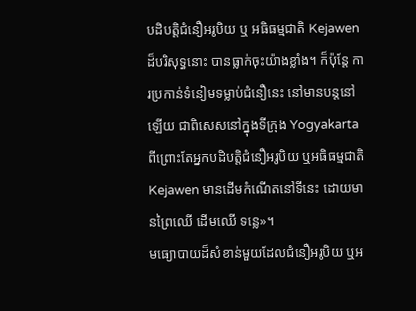បដិបត្តិជំនឿអរូបិយ ឬ អធិធម្មជាតិ Kejawen ដ៏បរិសុទ្ធនោះ បានធ្លាក់ចុះយ៉ាងខ្លាំង។ ក៏ប៉ុន្តែ ការប្រកាន់ទំនៀមទម្លាប់ជំនឿនេះ នៅមានបន្តនៅឡើយ ជាពិសេសនៅក្នុងទីក្រុង Yogyakarta ពីព្រោះតែអ្នកបដិបត្តិជំនឿអរូបិយ ឬអធិធម្មជាតិ Kejawen មានដើមកំណើតនៅទីនេះ ដោយមានព្រៃឈើ ដើមឈើ ទន្លេ»។
មធ្យោបាយដ៏សំខាន់មួយដែលជំនឿអរូបិយ ឬអ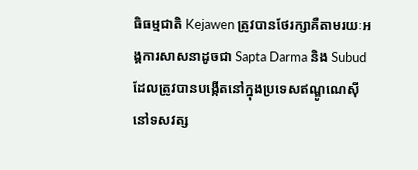ធិធម្មជាតិ Kejawen ត្រូវបានថែរក្សាគឺតាមរយៈអង្គការសាសនាដូចជា Sapta Darma និង Subud ដែលត្រូវបានបង្កើតនៅក្នុងប្រទេសឥណ្ឌូណេស៊ីនៅទសវត្ស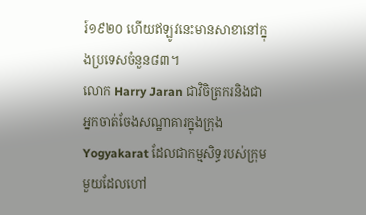រ៍១៩២០ ហើយឥឡូវនេះមានសាខានៅក្នុងប្រទេសចំនួន៨៣។
លោក Harry Jaran ជាវិចិត្រករនិងជាអ្នកចាត់ចែងសណ្ឋាគារក្នុងក្រុង Yogyakarat ដែលជាកម្មសិទ្ធរបស់ក្រុមមួយដែលហៅ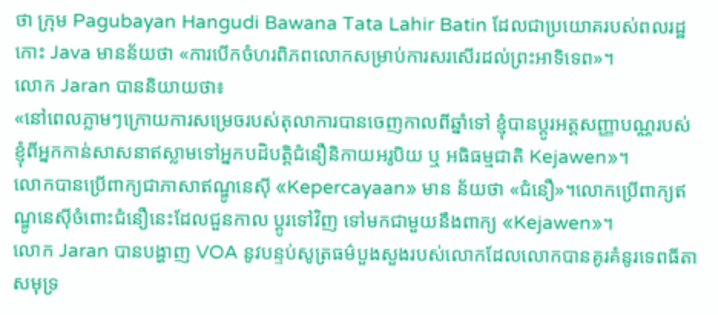ថា ក្រុម Pagubayan Hangudi Bawana Tata Lahir Batin ដែលជាប្រយោគរបស់ពលរដ្ឋកោះ Java មានន័យថា «ការបើកចំហរពិភពលោកសម្រាប់ការសរសើរដល់ព្រះអាទិទេព»។
លោក Jaran បាននិយាយថា៖
«នៅពេលភ្លាមៗក្រោយការសម្រេចរបស់តុលាការបានចេញកាលពីឆ្នាំទៅ ខ្ញុំបានប្តូរអត្តសញ្ញាបណ្ណរបស់ខ្ញុំពីអ្នកកាន់សាសនាឥស្លាមទៅអ្នកបដិបត្តិជំនឿនិកាយអរូបិយ ឬ អធិធម្មជាតិ Kejawen»។
លោកបានប្រើពាក្យជាភាសាឥណ្ឌូនេស៊ី «Kepercayaan» មាន ន័យថា «ជំនឿ»។លោកប្រើពាក្យឥណ្ឌូនេស៊ីចំពោះជំនឿនេះដែលជួនកាល ប្តូរទៅវិញ ទៅមកជាមួយនឹងពាក្យ «Kejawen»។
លោក Jaran បានបង្ហាញ VOA នូវបន្ទប់សូត្រធម៌បួងសួងរបស់លោកដែលលោកបានគូរគំនូរទេពធីតាសមុទ្រ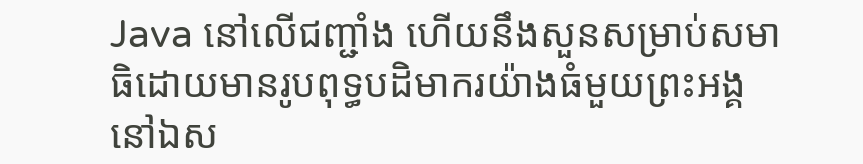Java នៅលើជញ្ជាំង ហើយនឹងសួនសម្រាប់សមាធិដោយមានរូបពុទ្ធបដិមាករយ៉ាងធំមួយព្រះអង្គនៅឯស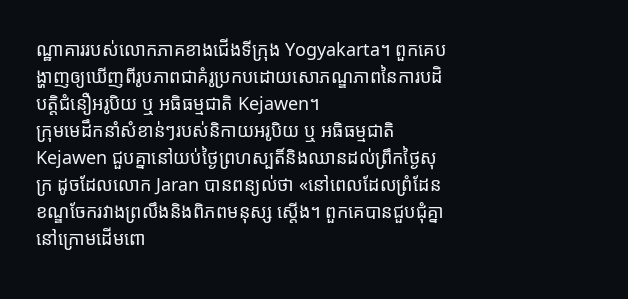ណ្ឋាគាររបស់លោកភាគខាងជើងទីក្រុង Yogyakarta។ ពួកគេបង្ហាញឲ្យឃើញពីរូបភាពជាគំរូប្រកបដោយសោភណ្ឌភាពនៃការបដិបត្តិជំនឿអរូបិយ ឬ អធិធម្មជាតិ Kejawen។
ក្រុមមេដឹកនាំសំខាន់ៗរបស់និកាយអរូបិយ ឬ អធិធម្មជាតិ Kejawen ជួបគ្នានៅយប់ថ្ងៃព្រហស្បតិ៍និងឈានដល់ព្រឹកថ្ងៃសុក្រ ដូចដែលលោក Jaran បានពន្យល់ថា «នៅពេលដែលព្រំដែនខណ្ឌចែករវាងព្រលឹងនិងពិភពមនុស្ស ស្តើង។ ពួកគេបានជួបជុំគ្នានៅក្រោមដើមពោ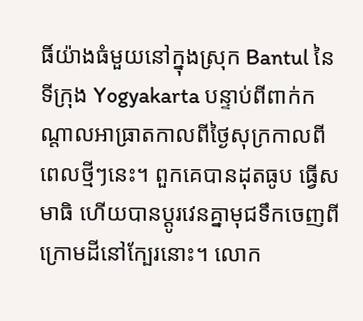ធិ៍យ៉ាងធំមួយនៅក្នុងស្រុក Bantul នៃទីក្រុង Yogyakarta បន្ទាប់ពីពាក់កណ្តាលអាធ្រាតកាលពីថ្ងៃសុក្រកាលពីពេលថ្មីៗនេះ។ ពួកគេបានដុតធូប ធ្វើសមាធិ ហើយបានប្តូរវេនគ្នាមុជទឹកចេញពីក្រោមដីនៅក្បែរនោះ។ លោក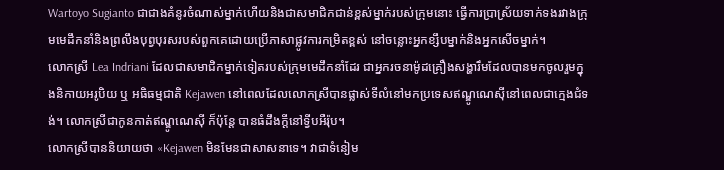Wartoyo Sugianto ជាជាងគំនូរចំណាស់ម្នាក់ហើយនិងជាសមាជិកជាន់ខ្ពស់ម្នាក់របស់ក្រុមនោះ ធ្វើការប្រាស្រ័យទាក់ទងរវាងក្រុមមេដឹកនាំនិងព្រលឹងបុព្វបុរសរបស់ពួកគេដោយប្រើភាសាផ្លូវការកម្រិតខ្ពស់ នៅចន្លោះអ្នកខ្សឹបម្នាក់និងអ្នកសើចម្នាក់។
លោកស្រី Lea Indriani ដែលជាសមាជិកម្នាក់ទៀតរបស់ក្រុមមេដឹកនាំដែរ ជាអ្នករចនាម៉ូដគ្រឿងសង្ហារឹមដែលបានមកចូលរួមក្នុងនិកាយអរូបិយ ឬ អធិធម្មជាតិ Kejawen នៅពេលដែលលោកស្រីបានផ្លាស់ទីលំនៅមកប្រទេសឥណ្ឌូណេស៊ីនៅពេលជាក្មេងជំទង់។ លោកស្រីជាកូនកាត់ឥណ្ឌូណេស៊ី ក៏ប៉ុន្តែ បានធំដឹងក្តីនៅទ្វីបអឺរ៉ុប។
លោកស្រីបាននិយាយថា «Kejawen មិនមែនជាសាសនាទេ។ វាជាទំនៀម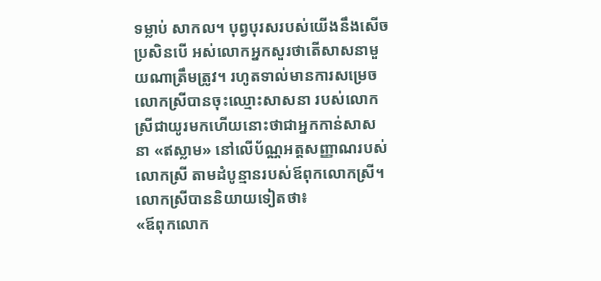ទម្លាប់ សាកល។ បុព្វបុរសរបស់យើងនឹងសើច ប្រសិនបើ អស់លោកអ្នកសួរថាតើសាសនាមួយណាត្រឹមត្រូវ។ រហូតទាល់មានការសម្រេច លោកស្រីបានចុះឈ្មោះសាសនា របស់លោកស្រីជាយូរមកហើយនោះថាជាអ្នកកាន់សាសនា «ឥស្លាម» នៅលើប័ណ្ណអត្តសញ្ញាណរបស់លោកស្រី តាមដំបូន្មានរបស់ឪពុកលោកស្រី។ លោកស្រីបាននិយាយទៀតថា៖
«ឪពុកលោក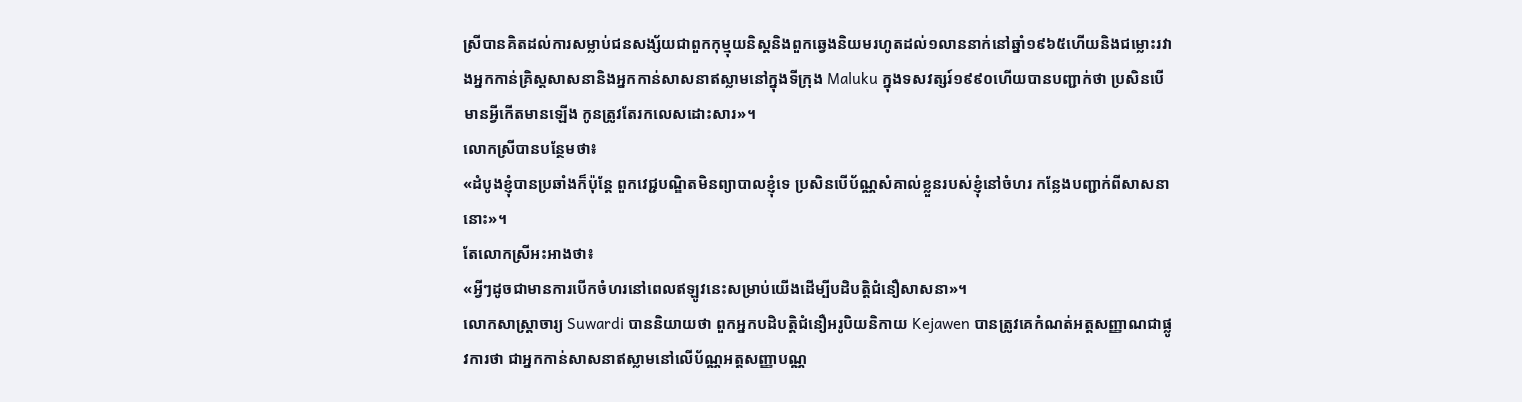ស្រីបានគិតដល់ការសម្លាប់ជនសង្ស័យជាពួកកុម្មុយនិស្តនិងពួកឆ្វេងនិយមរហូតដល់១លាននាក់នៅឆ្នាំ១៩៦៥ហើយនិងជម្លោះរវាងអ្នកកាន់គ្រិស្តសាសនានិងអ្នកកាន់សាសនាឥស្លាមនៅក្នុងទីក្រុង Maluku ក្នុងទសវត្សរ៍១៩៩០ហើយបានបញ្ជាក់ថា ប្រសិនបើ មានអ្វីកើតមានឡើង កូនត្រូវតែរកលេសដោះសារ»។
លោកស្រីបានបន្ថែមថា៖
«ដំបូងខ្ញុំបានប្រឆាំងក៏ប៉ុន្តែ ពួកវេជ្ជបណ្ឌិតមិនព្យាបាលខ្ញុំទេ ប្រសិនបើប័ណ្ណសំគាល់ខ្លួនរបស់ខ្ញុំនៅចំហរ កន្លែងបញ្ជាក់ពីសាសនានោះ»។
តែលោកស្រីអះអាងថា៖
«អ្វីៗដូចជាមានការបើកចំហរនៅពេលឥឡូវនេះសម្រាប់យើងដើម្បីបដិបត្តិជំនឿសាសនា»។
លោកសាស្រ្តាចារ្យ Suwardi បាននិយាយថា ពួកអ្នកបដិបត្តិជំនឿអរូបិយនិកាយ Kejawen បានត្រូវគេកំណត់អត្តសញ្ញាណជាផ្លូវការថា ជាអ្នកកាន់សាសនាឥស្លាមនៅលើប័ណ្ណអត្តសញ្ញាបណ្ណ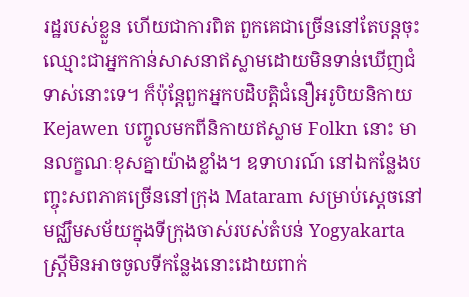រដ្ឋរបស់ខ្លួន ហើយជាការពិត ពួកគេជាច្រើននៅតែបន្តចុះ ឈ្មោះជាអ្នកកាន់សាសនាឥស្លាមដោយមិនទាន់ឃើញជំទាស់នោះទេ។ ក៏ប៉ុន្តែពួកអ្នកបដិបត្តិជំនឿអរូបិយនិកាយ Kejawen បញ្ចូលមកពីនិកាយឥស្លាម Folkn នោះ មានលក្ខណៈខុសគ្នាយ៉ាងខ្លាំង។ ឧទាហរណ៍ នៅឯកន្លែងបញ្ចុះសពភាគច្រើននៅក្រុង Mataram សម្រាប់ស្តេចនៅមជ្ឈឹមសម័យក្នុងទីក្រុងចាស់របស់តំបន់ Yogyakarta ស្រ្តីមិនអាចចូលទីកន្លែងនោះដោយពាក់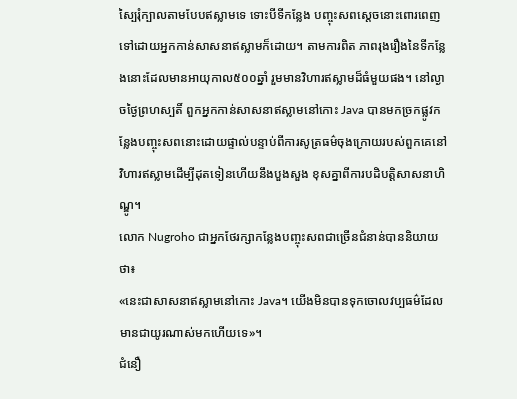ស្បៃរុំក្បាលតាមបែបឥស្លាមទេ ទោះបីទីកន្លែង បញ្ចុះសពស្តេចនោះពោរពេញទៅដោយអ្នកកាន់សាសនាឥស្លាមក៏ដោយ។ តាមការពិត ភាពរុងរឿងនៃទីកន្លែងនោះដែលមានអាយុកាល៥០០ឆ្នាំ រួមមានវិហារឥស្លាមដ៏ធំមួយផង។ នៅល្ងាចថ្ងៃព្រហស្បតិ៍ ពួកអ្នកកាន់សាសនាឥស្លាមនៅកោះ Java បានមកច្រកផ្លូវកន្លែងបញ្ចុះសពនោះដោយផ្ទាល់បន្ទាប់ពីការសូត្រធម៌ចុងក្រោយរបស់ពួកគេនៅវិហារឥស្លាមដើម្បីដុតទៀនហើយនឹងបួងសួង ខុសគ្នាពីការបដិបត្តិសាសនាហិណ្ឌូ។
លោក Nugroho ជាអ្នកថែរក្សាកន្លែងបញ្ចុះសពជាច្រើនជំនាន់បាននិយាយថា៖
«នេះជាសាសនាឥស្លាមនៅកោះ Java។ យើងមិនបានទុកចោលវប្បធម៌ដែលមានជាយូរណាស់មកហើយទេ»។
ជំនឿ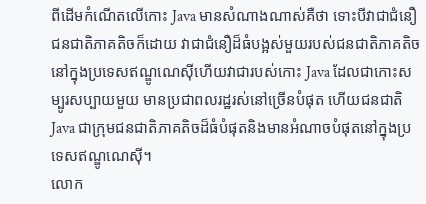ពីដើមកំណើតលើកោះ Java មានសំណាងណាស់គឺថា ទោះបីវាជាជំនឿជនជាតិភាគតិចក៏ដោយ វាជាជំនឿដ៏ធំបង្អស់មួយរបស់ជនជាតិភាគតិចនៅក្នុងប្រទេសឥណ្ឌូណេស៊ីហើយវាជារបស់កោះ Java ដែលជាកោះសម្បូរសប្បាយមួយ មានប្រជាពលរដ្ឋរស់នៅច្រើនបំផុត ហើយជនជាតិ Java ជាក្រុមជនជាតិភាគតិចដ៏ធំបំផុតនិងមានអំណាចបំផុតនៅក្នុងប្រទេសឥណ្ឌូណេស៊ី។
លោក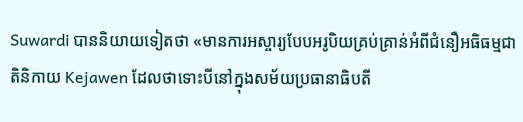Suwardi បាននិយាយទៀតថា «មានការអស្ចារ្យបែបអរូបិយគ្រប់គ្រាន់អំពីជំនឿអធិធម្មជាតិនិកាយ Kejawen ដែលថាទោះបីនៅក្នុងសម័យប្រធានាធិបតី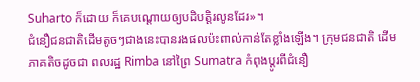Suharto ក៏ដោយ ក៏គេបណ្តោយឲ្យបដិបត្តិរលូនដែរ»។
ជំនឿជនជាតិដើមតូចៗជាងនេះបានរងផលប៉ះពាល់កាន់តែខ្លាំងឡើង។ ក្រុមជនជាតិ ដើមភាគតិចដូចជា ពលរដ្ឋ Rimba នៅព្រៃ Sumatra កំពុងប្តូរពីជំនឿ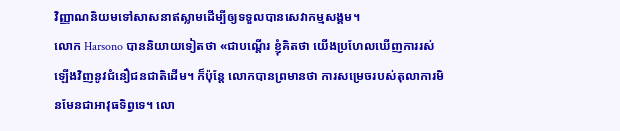វិញ្ញាណនិយមទៅសាសនាឥស្លាមដើម្បីឲ្យទទួលបានសេវាកម្មសង្គម។
លោក Harsono បាននិយាយទៀតថា «ជាបណ្តើរ ខ្ញុំគិតថា យើងប្រហែលឃើញការរស់ឡើងវិញនូវជំនឿជនជាតិដើម។ ក៏ប៉ុន្តែ លោកបានព្រមានថា ការសម្រេចរបស់តុលាការមិនមែនជាអាវុធទិព្វទេ។ លោ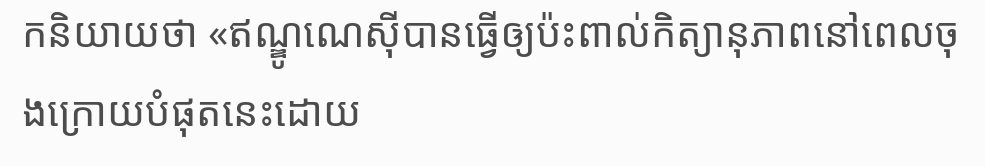កនិយាយថា «ឥណ្ឌូណេស៊ីបានធ្វើឲ្យប៉ះពាល់កិត្យានុភាពនៅពេលចុងក្រោយបំផុតនេះដោយ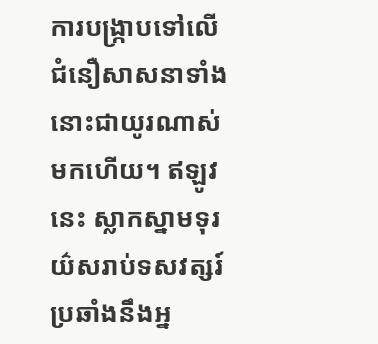ការបង្ក្រាបទៅលើជំនឿសាសនាទាំងនោះជាយូរណាស់មកហើយ។ ឥឡូវនេះ ស្លាកស្នាមទុរយ៌សរាប់ទសវត្សរ៍ប្រឆាំងនឹងអ្ន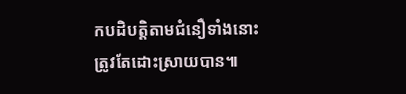កបដិបត្តិតាមជំនឿទាំងនោះត្រូវតែដោះស្រាយបាន៕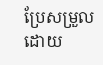ប្រែសម្រួលដោយ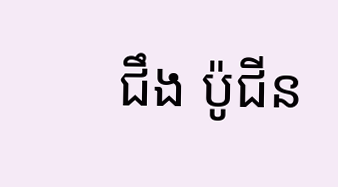ជឹង ប៉ូជីន